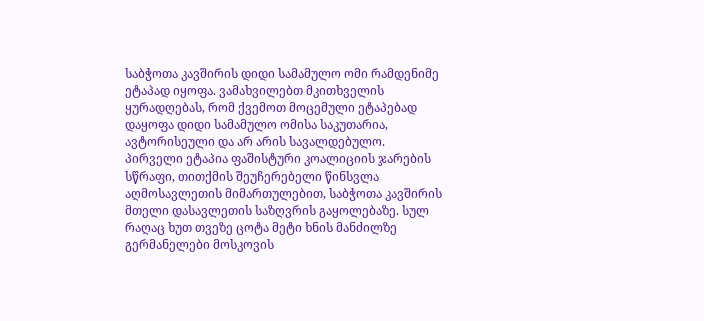საბჭოთა კავშირის დიდი სამამულო ომი რამდენიმე ეტაპად იყოფა. ვამახვილებთ მკითხველის ყურადღებას, რომ ქვემოთ მოცემული ეტაპებად დაყოფა დიდი სამამულო ომისა საკუთარია, ავტორისეული და არ არის სავალდებულო.
პირველი ეტაპია ფაშისტური კოალიციის ჯარების სწრაფი, თითქმის შეუჩერებელი წინსვლა აღმოსავლეთის მიმართულებით, საბჭოთა კავშირის მთელი დასავლეთის საზღვრის გაყოლებაზე. სულ რაღაც ხუთ თვეზე ცოტა მეტი ხნის მანძილზე გერმანელები მოსკოვის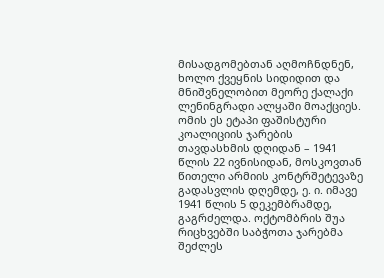მისადგომებთან აღმოჩნდნენ, ხოლო ქვეყნის სიდიდით და მნიშვნელობით მეორე ქალაქი ლენინგრადი ალყაში მოაქციეს. ომის ეს ეტაპი ფაშისტური კოალიციის ჯარების თავდასხმის დღიდან – 1941 წლის 22 ივნისიდან, მოსკოვთან წითელი არმიის კონტრშეტევაზე გადასვლის დღემდე, ე. ი. იმავე 1941 წლის 5 დეკემბრამდე, გაგრძელდა. ოქტომბრის შუა რიცხვებში საბჭოთა ჯარებმა შეძლეს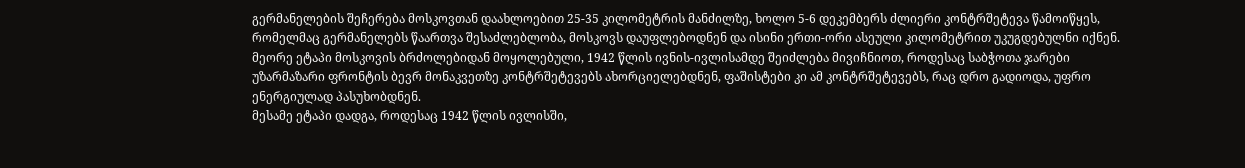გერმანელების შეჩერება მოსკოვთან დაახლოებით 25-35 კილომეტრის მანძილზე, ხოლო 5-6 დეკემბერს ძლიერი კონტრშეტევა წამოიწყეს, რომელმაც გერმანელებს წაართვა შესაძლებლობა, მოსკოვს დაუფლებოდნენ და ისინი ერთი-ორი ასეული კილომეტრით უკუგდებულნი იქნენ.
მეორე ეტაპი მოსკოვის ბრძოლებიდან მოყოლებული, 1942 წლის ივნის-ივლისამდე შეიძლება მივიჩნიოთ, როდესაც საბჭოთა ჯარები უზარმაზარი ფრონტის ბევრ მონაკვეთზე კონტრშეტევებს ახორციელებდნენ, ფაშისტები კი ამ კონტრშეტევებს, რაც დრო გადიოდა, უფრო ენერგიულად პასუხობდნენ.
მესამე ეტაპი დადგა, როდესაც 1942 წლის ივლისში,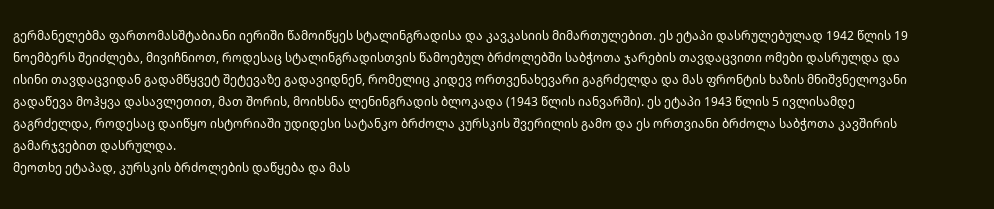გერმანელებმა ფართომასშტაბიანი იერიში წამოიწყეს სტალინგრადისა და კავკასიის მიმართულებით. ეს ეტაპი დასრულებულად 1942 წლის 19 ნოემბერს შეიძლება, მივიჩნიოთ, როდესაც სტალინგრადისთვის წამოებულ ბრძოლებში საბჭოთა ჯარების თავდაცვითი ომები დასრულდა და ისინი თავდაცვიდან გადამწყვეტ შეტევაზე გადავიდნენ, რომელიც კიდევ ორთვენახევარი გაგრძელდა და მას ფრონტის ხაზის მნიშვნელოვანი გადაწევა მოჰყვა დასავლეთით, მათ შორის, მოიხსნა ლენინგრადის ბლოკადა (1943 წლის იანვარში). ეს ეტაპი 1943 წლის 5 ივლისამდე გაგრძელდა, როდესაც დაიწყო ისტორიაში უდიდესი სატანკო ბრძოლა კურსკის შვერილის გამო და ეს ორთვიანი ბრძოლა საბჭოთა კავშირის გამარჯვებით დასრულდა.
მეოთხე ეტაპად, კურსკის ბრძოლების დაწყება და მას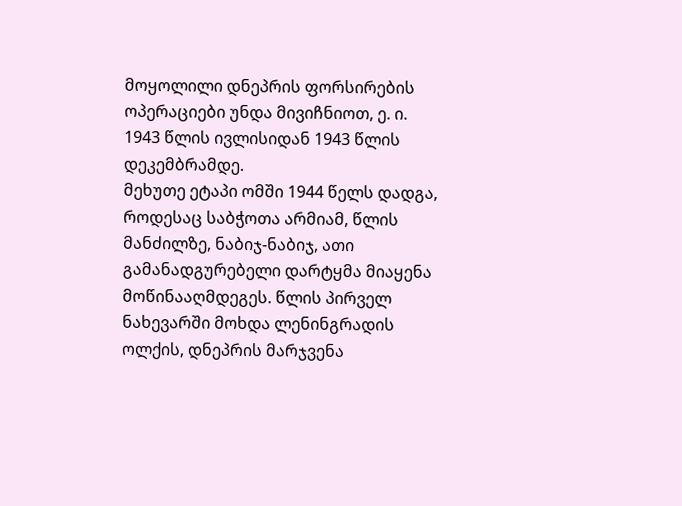მოყოლილი დნეპრის ფორსირების ოპერაციები უნდა მივიჩნიოთ, ე. ი. 1943 წლის ივლისიდან 1943 წლის დეკემბრამდე.
მეხუთე ეტაპი ომში 1944 წელს დადგა, როდესაც საბჭოთა არმიამ, წლის მანძილზე, ნაბიჯ-ნაბიჯ, ათი გამანადგურებელი დარტყმა მიაყენა მოწინააღმდეგეს. წლის პირველ ნახევარში მოხდა ლენინგრადის ოლქის, დნეპრის მარჯვენა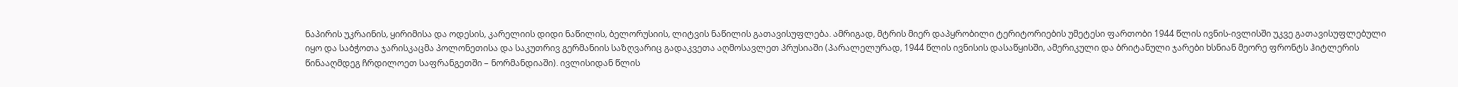ნაპირის უკრაინის, ყირიმისა და ოდესის, კარელიის დიდი ნაწილის, ბელორუსიის, ლიტვის ნაწილის გათავისუფლება. ამრიგად, მტრის მიერ დაპყრობილი ტერიტორიების უმეტესი ფართობი 1944 წლის ივნის-ივლისში უკვე გათავისუფლებული იყო და საბჭოთა ჯარისკაცმა პოლონეთისა და საკუთრივ გერმანიის საზღვარიც გადაკვეთა აღმოსავლეთ პრუსიაში (პარალელურად, 1944 წლის ივნისის დასაწყისში, ამერიკული და ბრიტანული ჯარები ხსნიან მეორე ფრონტს ჰიტლერის წინააღმდეგ ჩრდილოეთ საფრანგეთში – ნორმანდიაში). ივლისიდან წლის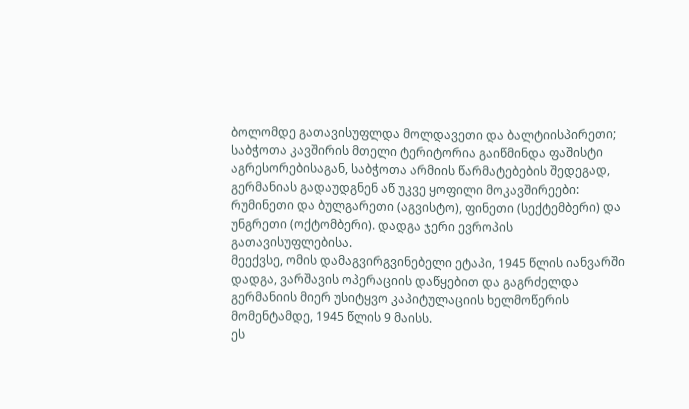ბოლომდე გათავისუფლდა მოლდავეთი და ბალტიისპირეთი; საბჭოთა კავშირის მთელი ტერიტორია გაიწმინდა ფაშისტი აგრესორებისაგან, საბჭოთა არმიის წარმატებების შედეგად, გერმანიას გადაუდგნენ აწ უკვე ყოფილი მოკავშირეები: რუმინეთი და ბულგარეთი (აგვისტო), ფინეთი (სექტემბერი) და უნგრეთი (ოქტომბერი). დადგა ჯერი ევროპის გათავისუფლებისა.
მეექვსე, ომის დამაგვირგვინებელი ეტაპი, 1945 წლის იანვარში დადგა, ვარშავის ოპერაციის დაწყებით და გაგრძელდა გერმანიის მიერ უსიტყვო კაპიტულაციის ხელმოწერის მომენტამდე, 1945 წლის 9 მაისს.
ეს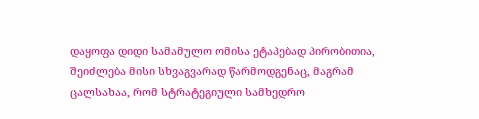დაყოფა დიდი სამამულო ომისა ეტაპებად პირობითია, შეიძლება მისი სხვაგვარად წარმოდგენაც, მაგრამ ცალსახაა, რომ სტრატეგიული სამხედრო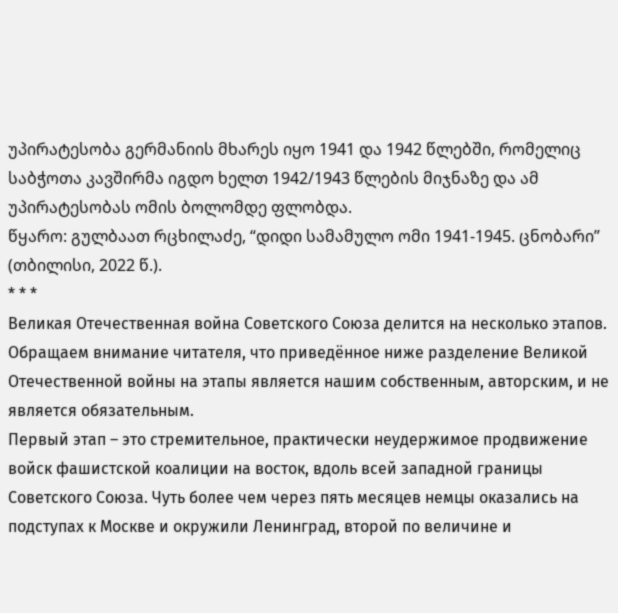უპირატესობა გერმანიის მხარეს იყო 1941 და 1942 წლებში, რომელიც საბჭოთა კავშირმა იგდო ხელთ 1942/1943 წლების მიჯნაზე და ამ უპირატესობას ომის ბოლომდე ფლობდა.
წყარო: გულბაათ რცხილაძე, “დიდი სამამულო ომი 1941-1945. ცნობარი” (თბილისი, 2022 წ.).
* * *
Великая Отечественная война Советского Союза делится на несколько этапов. Обращаем внимание читателя, что приведённое ниже разделение Великой Отечественной войны на этапы является нашим собственным, авторским, и не является обязательным.
Первый этап – это стремительное, практически неудержимое продвижение войск фашистской коалиции на восток, вдоль всей западной границы Советского Союза. Чуть более чем через пять месяцев немцы оказались на подступах к Москве и окружили Ленинград, второй по величине и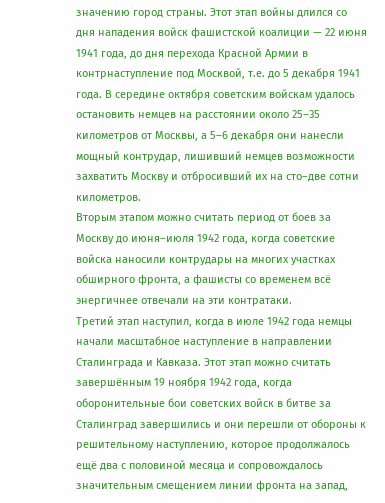значению город страны. Этот этап войны длился со дня нападения войск фашистской коалиции — 22 июня 1941 года, до дня перехода Красной Армии в контрнаступление под Москвой, т.е. до 5 декабря 1941 года. В середине октября советским войскам удалось остановить немцев на расстоянии около 25–35 километров от Москвы, а 5–6 декабря они нанесли мощный контрудар, лишивший немцев возможности захватить Москву и отбросивший их на сто–две сотни километров.
Вторым этапом можно считать период от боев за Москву до июня–июля 1942 года, когда советские войска наносили контрудары на многих участках обширного фронта, а фашисты со временем всё энергичнее отвечали на эти контратаки.
Третий этап наступил, когда в июле 1942 года немцы начали масштабное наступление в направлении Сталинграда и Кавказа. Этот этап можно считать завершённым 19 ноября 1942 года, когда оборонительные бои советских войск в битве за Сталинград завершились и они перешли от обороны к решительному наступлению, которое продолжалось ещё два с половиной месяца и сопровождалось значительным смещением линии фронта на запад,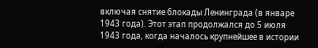включая снятие блокады Ленинграда (в январе 1943 года). Этот этап продолжался до 5 июля 1943 года, когда началось крупнейшее в истории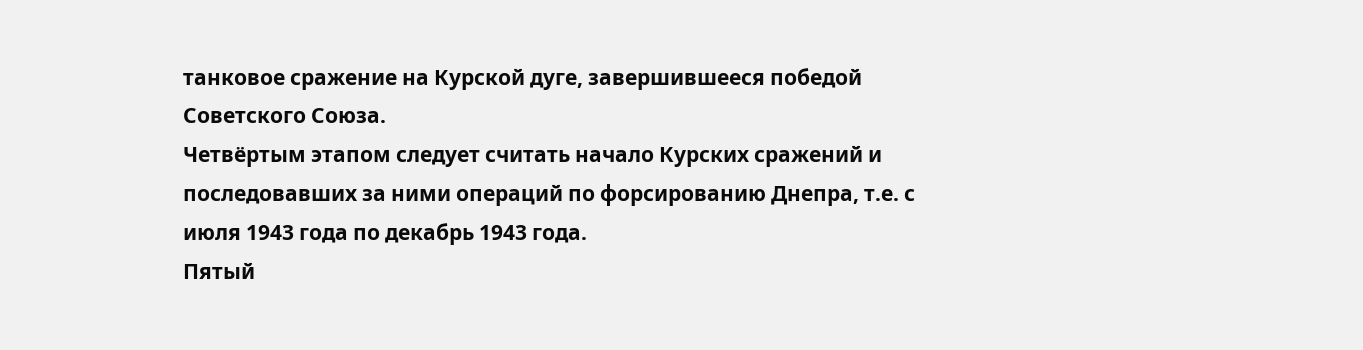танковое сражение на Курской дуге, завершившееся победой Советского Союза.
Четвёртым этапом следует считать начало Курских сражений и последовавших за ними операций по форсированию Днепра, т.е. с июля 1943 года по декабрь 1943 года.
Пятый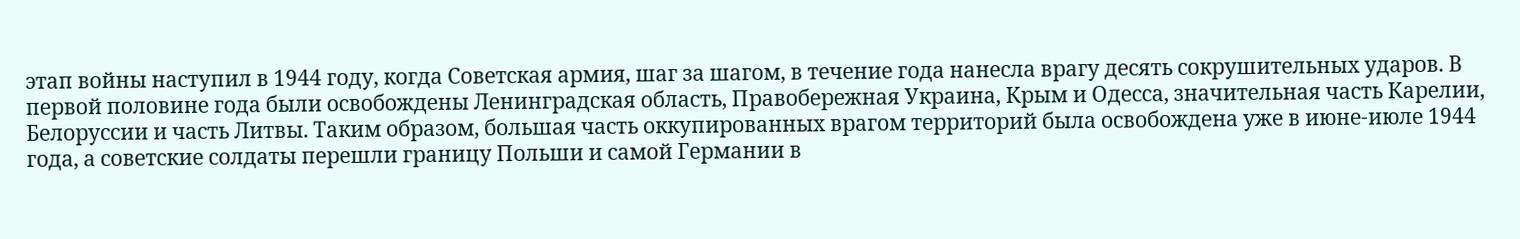этап войны наступил в 1944 году, когда Советская армия, шаг за шагом, в течение года нанесла врагу десять сокрушительных ударов. В первой половине года были освобождены Ленинградская область, Правобережная Украина, Крым и Одесса, значительная часть Карелии, Белоруссии и часть Литвы. Таким образом, большая часть оккупированных врагом территорий была освобождена уже в июне-июле 1944 года, а советские солдаты перешли границу Польши и самой Германии в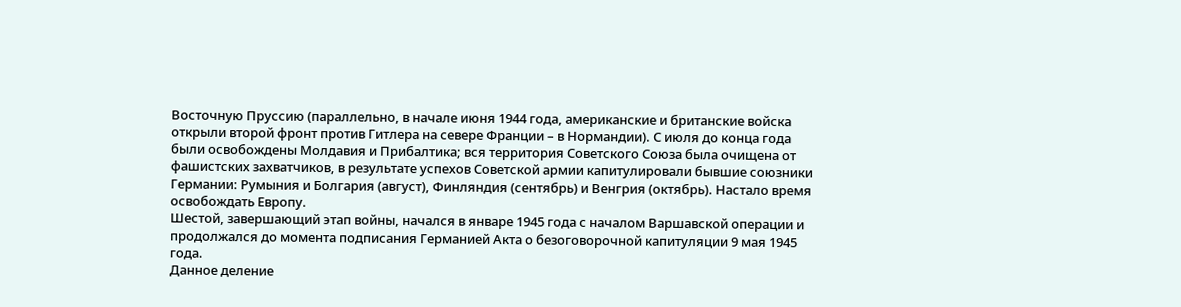Восточную Пруссию (параллельно, в начале июня 1944 года, американские и британские войска открыли второй фронт против Гитлера на севере Франции – в Нормандии). С июля до конца года были освобождены Молдавия и Прибалтика; вся территория Советского Союза была очищена от фашистских захватчиков, в результате успехов Советской армии капитулировали бывшие союзники Германии: Румыния и Болгария (август), Финляндия (сентябрь) и Венгрия (октябрь). Настало время освобождать Европу.
Шестой, завершающий этап войны, начался в январе 1945 года с началом Варшавской операции и продолжался до момента подписания Германией Акта о безоговорочной капитуляции 9 мая 1945 года.
Данное деление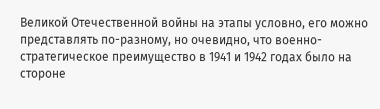Великой Отечественной войны на этапы условно, его можно представлять по-разному, но очевидно, что военно-стратегическое преимущество в 1941 и 1942 годах было на стороне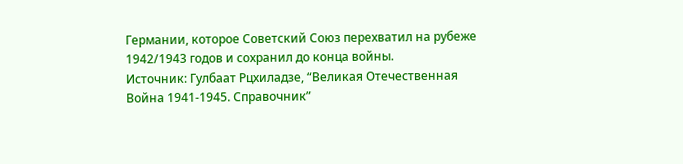Германии, которое Советский Союз перехватил на рубеже 1942/1943 годов и сохранил до конца войны.
Источник: Гулбаат Рцхиладзе, “Великая Отечественная Война 1941-1945. Справочник”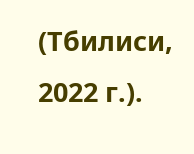(Тбилиси, 2022 г.).